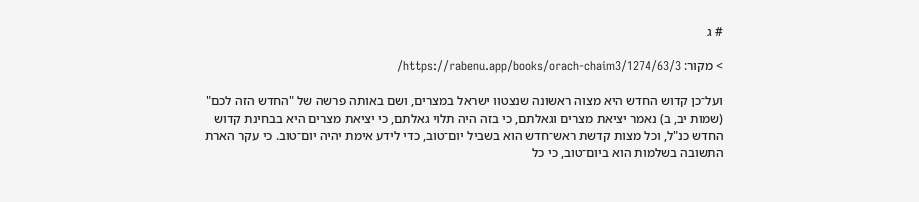# ג

> מקור: https://rabenu.app/books/orach-chaim3/1274/63/3/

ועל־כן קדוש החדש היא מצוה ראשונה שנצטוו ישראל במצרים, ושם באותה פרשה של "החדש הזה לכם" (שמות יב, ב) נאמר יציאת מצרים וגאלתם, כי בזה היה תלוי גאלתם, כי יציאת מצרים היא בבחינת קדוש החדש כנ"ל, וכל מצות קדשת ראש־חדש הוא בשביל יום־טוב, כדי לידע אימת יהיה יום־טוב. כי עקר הארת התשובה בשלמות הוא ביום־טוב, כי כל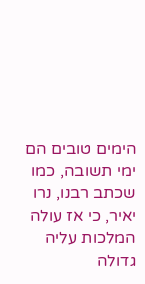הימים טובים הם ימי תשובה, כמו שכתב רבנו, נרו יאיר, כי אז עולה המלכות עליה גדולה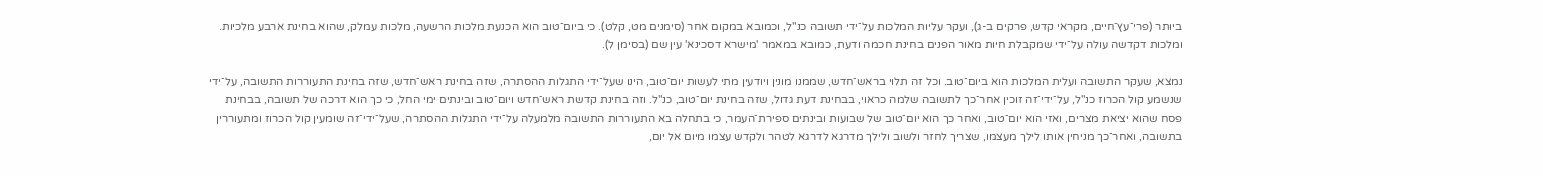ביותר (פרי־עץ־חיים, מקראי קדש, פרקים ב-ג), ועקר עליות המלכות על־ידי תשובה כנ"ל, וכמובא במקום אחר (סימנים מט, קלט). כי ביום־טוב הוא הכנעת מלכות הרשעה, מלכות עמלק, שהוא בחינת ארבע מלכיות. ומלכות דקדשה עולה על־ידי שמקבלת חיות מאור הפנים בחינת חכמה ודעת, כמובא במאמר 'מישרא דסכינא' עין שם (בסימן ל).

נמצא, שעקר התשובה ועלית המלכות הוא ביום־טוב. וכל זה תלוי בראש־חדש, שממנו מונין ויודעין מתי לעשות יום־טוב, הינו שעל־ידי התגלות ההסתרה, שזה בחינת ראש־חדש, שזה בחינת התעוררות התשובה, על־ידי שנשמע קול הכרוז כנ"ל, על־ידי־זה זוכין אחר־כך לתשובה שלמה כראוי, בבחינת דעת גדול, שזה בחינת יום־טוב, כנ"ל. וזה בחינת קדשת ראש־חדש ויום־טוב ובינתים ימי החל, כי כך הוא דרכה של תשובה, בבחינת פסח שהוא יציאת מצרים, ואזי הוא יום־טוב, ואחר כך הוא יום־טוב של שבועות ובינתים ספירת־העמר, כי בתחלה בא התעוררות התשובה מלמעלה על־ידי התגלות ההסתרה, שעל־ידי־זה שומעין קול הכרוז ומתעוררין בתשובה, ואחר־כך מניחין אותו לילך מעצמו, שצריך לחזר ולשוב ולילך מדרגא לדרגא לטהר ולקדש עצמו מיום אל יום,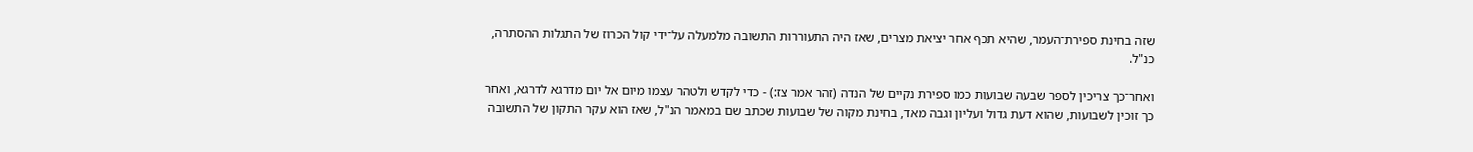שזה בחינת ספירת־העמר, שהיא תכף אחר יציאת מצרים, שאז היה התעוררות התשובה מלמעלה על־ידי קול הכרוז של התגלות ההסתרה, כנ"ל.

ואחר־כך צריכין לספר שבעה שבועות כמו ספירת נקיים של הנדה (זהר אמר צז:) - כדי לקדש ולטהר עצמו מיום אל יום מדרגא לדרגא, ואחר כך זוכין לשבועות, שהוא דעת גדול ועליון וגבה מאד, בחינת מקוה של שבועות שכתב שם במאמר הנ"ל, שאז הוא עקר התקון של התשובה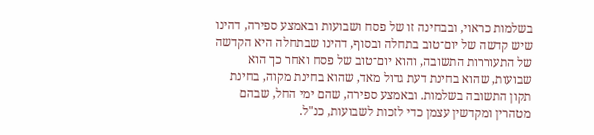בשלמות כראוי, ובבחינה זו של פסח ושבועות ובאמצע ספירה, דהינו שיש קדשה של יום־טוב בתחלה ובסוף, דהינו שבתחלה היא הקדשה של התעוררות התשובה, והוא יום־טוב של פסח ואחר כך הוא שבועות, שהוא בחינת דעת גדול מאד, שהוא בחינת מקוה, בחינת תקון התשובה בשלמות. ובאמצע ספירה, שהם ימי החל, שבהם מטהרין ומקדשין עצמן כדי לזכות לשבועות, כנ"ל.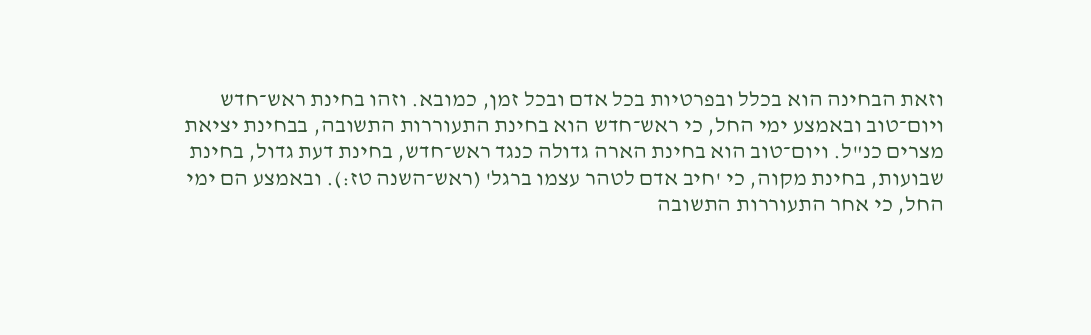וזאת הבחינה הוא בכלל ובפרטיות בכל אדם ובכל זמן, כמובא. וזהו בחינת ראש־חדש ויום־טוב ובאמצע ימי החל, כי ראש־חדש הוא בחינת התעוררות התשובה, בבחינת יציאת מצרים כנ"ל. ויום־טוב הוא בחינת הארה גדולה כנגד ראש־חדש, בחינת דעת גדול, בחינת שבועות, בחינת מקוה, כי 'חיב אדם לטהר עצמו ברגל' (ראש־השנה טז:). ובאמצע הם ימי החל, כי אחר התעוררות התשובה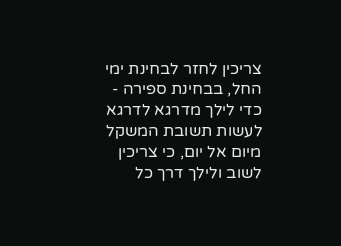צריכין לחזר לבחינת ימי החל, בבחינת ספירה - כדי לילך מדרגא לדרגא לעשות תשובת המשקל מיום אל יום, כי צריכין לשוב ולילך דרך כל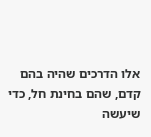אלו הדרכים שהיה בהם קדם, שהם בחינת חל, כדי שיעשה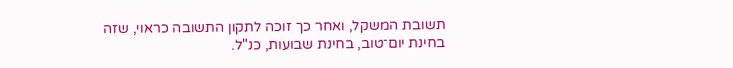תשובת המשקל, ואחר כך זוכה לתקון התשובה כראוי, שזה בחינת יום־טוב, בחינת שבועות, כנ"ל.